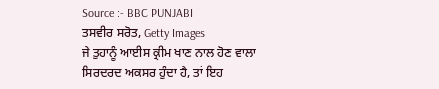Source :- BBC PUNJABI
ਤਸਵੀਰ ਸਰੋਤ, Getty Images
ਜੇ ਤੁਹਾਨੂੰ ਆਈਸ ਕ੍ਰੀਮ ਖਾਣ ਨਾਲ ਹੋਣ ਵਾਲਾ ਸਿਰਦਰਦ ਅਕਸਰ ਹੁੰਦਾ ਹੈ, ਤਾਂ ਇਹ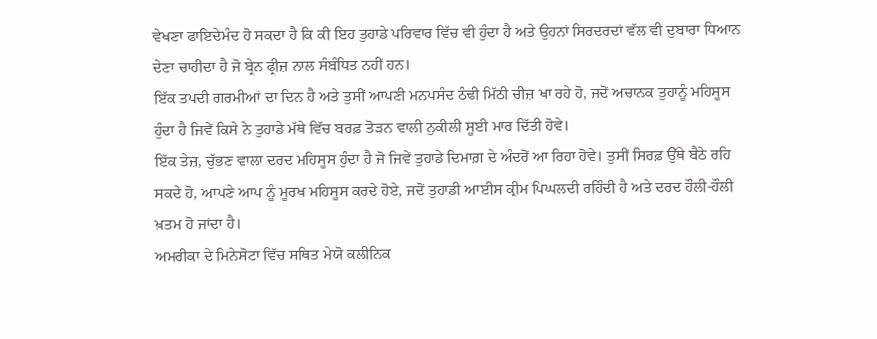ਵੇਖਣਾ ਫਾਇਦੇਮੰਦ ਹੋ ਸਕਦਾ ਹੈ ਕਿ ਕੀ ਇਹ ਤੁਹਾਡੇ ਪਰਿਵਾਰ ਵਿੱਚ ਵੀ ਹੁੰਦਾ ਹੈ ਅਤੇ ਉਹਨਾਂ ਸਿਰਦਰਦਾਂ ਵੱਲ ਵੀ ਦੁਬਾਰਾ ਧਿਆਨ ਦੇਣਾ ਚਾਹੀਦਾ ਹੈ ਜੋ ਬ੍ਰੇਨ ਫ੍ਰੀਜ਼ ਨਾਲ ਸੰਬੰਧਿਤ ਨਹੀਂ ਹਨ।
ਇੱਕ ਤਪਦੀ ਗਰਮੀਆਂ ਦਾ ਦਿਨ ਹੈ ਅਤੇ ਤੁਸੀਂ ਆਪਣੀ ਮਨਪਸੰਦ ਠੰਢੀ ਮਿੱਠੀ ਚੀਜ਼ ਖਾ ਰਹੇ ਹੋ, ਜਦੋਂ ਅਚਾਨਕ ਤੁਹਾਨੂੰ ਮਹਿਸੂਸ ਹੁੰਦਾ ਹੈ ਜਿਵੇਂ ਕਿਸੇ ਨੇ ਤੁਹਾਡੇ ਮੱਥੇ ਵਿੱਚ ਬਰਫ਼ ਤੋੜਨ ਵਾਲੀ ਨੁਕੀਲੀ ਸੂਈ ਮਾਰ ਦਿੱਤੀ ਹੋਵੇ।
ਇੱਕ ਤੇਜ਼, ਚੁੱਭਣ ਵਾਲਾ ਦਰਦ ਮਹਿਸੂਸ ਹੁੰਦਾ ਹੈ ਜੋ ਜਿਵੇਂ ਤੁਹਾਡੇ ਦਿਮਾਗ਼ ਦੇ ਅੰਦਰੋਂ ਆ ਰਿਹਾ ਹੋਵੇ। ਤੁਸੀਂ ਸਿਰਫ਼ ਉੱਥੇ ਬੈਠੇ ਰਹਿ ਸਕਦੇ ਹੋ, ਆਪਣੇ ਆਪ ਨੂੰ ਮੂਰਖ ਮਹਿਸੂਸ ਕਰਦੇ ਹੋਏ, ਜਦੋਂ ਤੁਹਾਡੀ ਆਈਸ ਕ੍ਰੀਮ ਪਿਘਲਦੀ ਰਹਿੰਦੀ ਹੈ ਅਤੇ ਦਰਦ ਹੌਲੀ-ਹੌਲੀ ਖ਼ਤਮ ਹੋ ਜਾਂਦਾ ਹੈ।
ਅਮਰੀਕਾ ਦੇ ਮਿਨੇਸੋਟਾ ਵਿੱਚ ਸਥਿਤ ਮੇਯੋ ਕਲੀਨਿਕ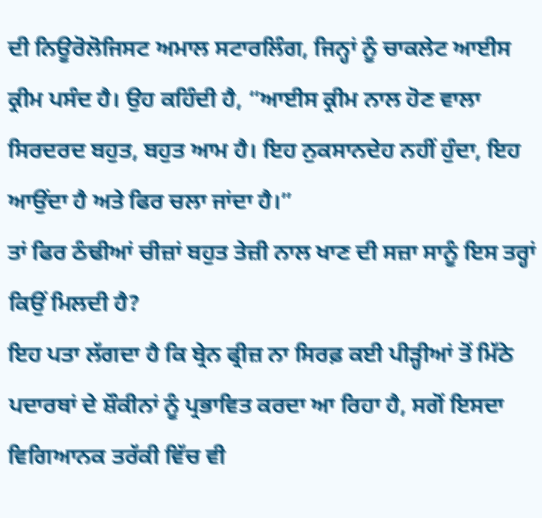ਦੀ ਨਿਊਰੋਲੋਜਿਸਟ ਅਮਾਲ ਸਟਾਰਲਿੰਗ, ਜਿਨ੍ਹਾਂ ਨੂੰ ਚਾਕਲੇਟ ਆਈਸ ਕ੍ਰੀਮ ਪਸੰਦ ਹੈ। ਉਹ ਕਹਿੰਦੀ ਹੈ, “ਆਈਸ ਕ੍ਰੀਮ ਨਾਲ ਹੋਣ ਵਾਲਾ ਸਿਰਦਰਦ ਬਹੁਤ, ਬਹੁਤ ਆਮ ਹੈ। ਇਹ ਨੁਕਸਾਨਦੇਹ ਨਹੀਂ ਹੁੰਦਾ, ਇਹ ਆਉਂਦਾ ਹੈ ਅਤੇ ਫਿਰ ਚਲਾ ਜਾਂਦਾ ਹੈ।”
ਤਾਂ ਫਿਰ ਠੰਢੀਆਂ ਚੀਜ਼ਾਂ ਬਹੁਤ ਤੇਜ਼ੀ ਨਾਲ ਖਾਣ ਦੀ ਸਜ਼ਾ ਸਾਨੂੰ ਇਸ ਤਰ੍ਹਾਂ ਕਿਉਂ ਮਿਲਦੀ ਹੈ?
ਇਹ ਪਤਾ ਲੱਗਦਾ ਹੈ ਕਿ ਬ੍ਰੇਨ ਫ੍ਰੀਜ਼ ਨਾ ਸਿਰਫ਼ ਕਈ ਪੀੜ੍ਹੀਆਂ ਤੋਂ ਮਿੱਠੇ ਪਦਾਰਥਾਂ ਦੇ ਸ਼ੌਕੀਨਾਂ ਨੂੰ ਪ੍ਰਭਾਵਿਤ ਕਰਦਾ ਆ ਰਿਹਾ ਹੈ, ਸਗੋਂ ਇਸਦਾ ਵਿਗਿਆਨਕ ਤਰੱਕੀ ਵਿੱਚ ਵੀ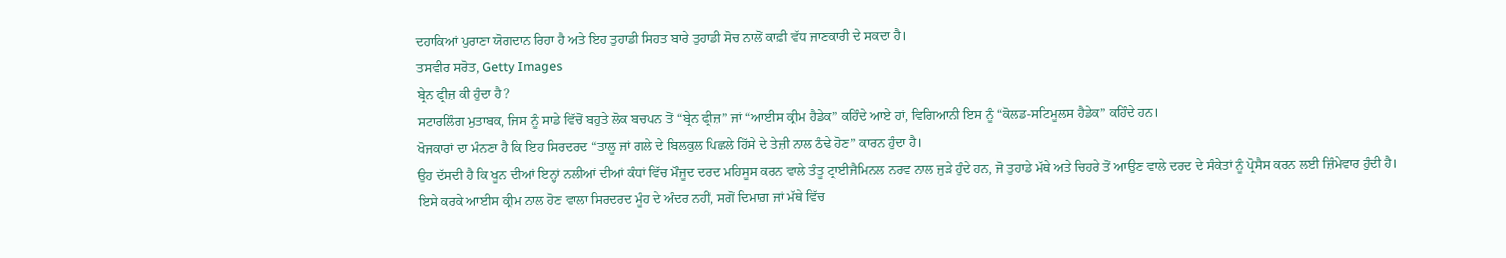ਦਹਾਕਿਆਂ ਪੁਰਾਣਾ ਯੋਗਦਾਨ ਰਿਹਾ ਹੈ ਅਤੇ ਇਹ ਤੁਹਾਡੀ ਸਿਹਤ ਬਾਰੇ ਤੁਹਾਡੀ ਸੋਚ ਨਾਲੋਂ ਕਾਫ਼ੀ ਵੱਧ ਜਾਣਕਾਰੀ ਦੇ ਸਕਦਾ ਹੈ।
ਤਸਵੀਰ ਸਰੋਤ, Getty Images
ਬ੍ਰੇਨ ਫ੍ਰੀਜ਼ ਕੀ ਹੁੰਦਾ ਹੈ?
ਸਟਾਰਲਿੰਗ ਮੁਤਾਬਕ, ਜਿਸ ਨੂੰ ਸਾਡੇ ਵਿੱਚੋਂ ਬਹੁਤੇ ਲੋਕ ਬਚਪਨ ਤੋਂ “ਬ੍ਰੇਨ ਫ੍ਰੀਜ਼” ਜਾਂ “ਆਈਸ ਕ੍ਰੀਮ ਹੈਡੇਕ” ਕਹਿੰਦੇ ਆਏ ਹਾਂ, ਵਿਗਿਆਨੀ ਇਸ ਨੂੰ “ਕੋਲਡ-ਸਟਿਮੂਲਸ ਹੈਡੇਕ” ਕਹਿੰਦੇ ਹਨ।
ਖੋਜਕਾਰਾਂ ਦਾ ਮੰਨਣਾ ਹੈ ਕਿ ਇਹ ਸਿਰਦਰਦ “ਤਾਲੂ ਜਾਂ ਗਲੇ ਦੇ ਬਿਲਕੁਲ ਪਿਛਲੇ ਹਿੱਸੇ ਦੇ ਤੇਜ਼ੀ ਨਾਲ ਠੰਢੇ ਹੋਣ” ਕਾਰਨ ਹੁੰਦਾ ਹੈ।
ਉਹ ਦੱਸਦੀ ਹੈ ਕਿ ਖੂਨ ਦੀਆਂ ਇਨ੍ਹਾਂ ਨਲੀਆਂ ਦੀਆਂ ਕੰਧਾਂ ਵਿੱਚ ਮੌਜੂਦ ਦਰਦ ਮਹਿਸੂਸ ਕਰਨ ਵਾਲੇ ਤੰਤੂ ਟ੍ਰਾਈਜੈਮਿਨਲ ਨਰਵ ਨਾਲ ਜੁੜੇ ਹੁੰਦੇ ਹਨ, ਜੋ ਤੁਹਾਡੇ ਮੱਥੇ ਅਤੇ ਚਿਹਰੇ ਤੋਂ ਆਉਣ ਵਾਲੇ ਦਰਦ ਦੇ ਸੰਕੇਤਾਂ ਨੂੰ ਪ੍ਰੋਸੈਸ ਕਰਨ ਲਈ ਜ਼ਿੰਮੇਵਾਰ ਹੁੰਦੀ ਹੈ।
ਇਸੇ ਕਰਕੇ ਆਈਸ ਕ੍ਰੀਮ ਨਾਲ ਹੋਣ ਵਾਲਾ ਸਿਰਦਰਦ ਮੂੰਹ ਦੇ ਅੰਦਰ ਨਹੀਂ, ਸਗੋਂ ਦਿਮਾਗ਼ ਜਾਂ ਮੱਥੇ ਵਿੱਚ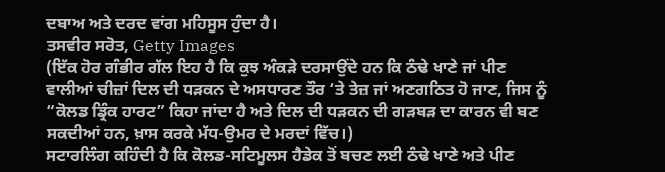ਦਬਾਅ ਅਤੇ ਦਰਦ ਵਾਂਗ ਮਹਿਸੂਸ ਹੁੰਦਾ ਹੈ।
ਤਸਵੀਰ ਸਰੋਤ, Getty Images
(ਇੱਕ ਹੋਰ ਗੰਭੀਰ ਗੱਲ ਇਹ ਹੈ ਕਿ ਕੁਝ ਅੰਕੜੇ ਦਰਸਾਉਂਦੇ ਹਨ ਕਿ ਠੰਢੇ ਖਾਣੇ ਜਾਂ ਪੀਣ ਵਾਲੀਆਂ ਚੀਜ਼ਾਂ ਦਿਲ ਦੀ ਧੜਕਨ ਦੇ ਅਸਧਾਰਣ ਤੌਰ ‘ਤੇ ਤੇਜ਼ ਜਾਂ ਅਣਗਠਿਤ ਹੋ ਜਾਣ, ਜਿਸ ਨੂੰ “ਕੋਲਡ ਡ੍ਰਿੰਕ ਹਾਰਟ” ਕਿਹਾ ਜਾਂਦਾ ਹੈ ਅਤੇ ਦਿਲ ਦੀ ਧੜਕਨ ਦੀ ਗੜਬੜ ਦਾ ਕਾਰਨ ਵੀ ਬਣ ਸਕਦੀਆਂ ਹਨ, ਖ਼ਾਸ ਕਰਕੇ ਮੱਧ-ਉਮਰ ਦੇ ਮਰਦਾਂ ਵਿੱਚ।)
ਸਟਾਰਲਿੰਗ ਕਹਿੰਦੀ ਹੈ ਕਿ ਕੋਲਡ-ਸਟਿਮੂਲਸ ਹੈਡੇਕ ਤੋਂ ਬਚਣ ਲਈ ਠੰਢੇ ਖਾਣੇ ਅਤੇ ਪੀਣ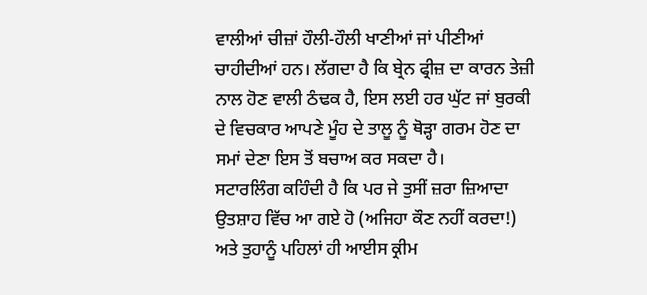ਵਾਲੀਆਂ ਚੀਜ਼ਾਂ ਹੌਲੀ-ਹੌਲੀ ਖਾਣੀਆਂ ਜਾਂ ਪੀਣੀਆਂ ਚਾਹੀਦੀਆਂ ਹਨ। ਲੱਗਦਾ ਹੈ ਕਿ ਬ੍ਰੇਨ ਫ੍ਰੀਜ਼ ਦਾ ਕਾਰਨ ਤੇਜ਼ੀ ਨਾਲ ਹੋਣ ਵਾਲੀ ਠੰਢਕ ਹੈ, ਇਸ ਲਈ ਹਰ ਘੁੱਟ ਜਾਂ ਬੁਰਕੀ ਦੇ ਵਿਚਕਾਰ ਆਪਣੇ ਮੂੰਹ ਦੇ ਤਾਲੂ ਨੂੰ ਥੋੜ੍ਹਾ ਗਰਮ ਹੋਣ ਦਾ ਸਮਾਂ ਦੇਣਾ ਇਸ ਤੋਂ ਬਚਾਅ ਕਰ ਸਕਦਾ ਹੈ।
ਸਟਾਰਲਿੰਗ ਕਹਿੰਦੀ ਹੈ ਕਿ ਪਰ ਜੇ ਤੁਸੀਂ ਜ਼ਰਾ ਜ਼ਿਆਦਾ ਉਤਸ਼ਾਹ ਵਿੱਚ ਆ ਗਏ ਹੋ (ਅਜਿਹਾ ਕੌਣ ਨਹੀਂ ਕਰਦਾ!) ਅਤੇ ਤੁਹਾਨੂੰ ਪਹਿਲਾਂ ਹੀ ਆਈਸ ਕ੍ਰੀਮ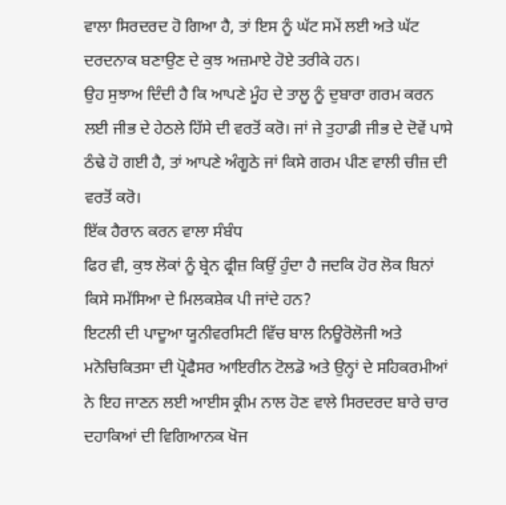ਵਾਲਾ ਸਿਰਦਰਦ ਹੋ ਗਿਆ ਹੈ, ਤਾਂ ਇਸ ਨੂੰ ਘੱਟ ਸਮੇਂ ਲਈ ਅਤੇ ਘੱਟ ਦਰਦਨਾਕ ਬਣਾਉਣ ਦੇ ਕੁਝ ਅਜ਼ਮਾਏ ਹੋਏ ਤਰੀਕੇ ਹਨ।
ਉਹ ਸੁਝਾਅ ਦਿੰਦੀ ਹੈ ਕਿ ਆਪਣੇ ਮੂੰਹ ਦੇ ਤਾਲੂ ਨੂੰ ਦੁਬਾਰਾ ਗਰਮ ਕਰਨ ਲਈ ਜੀਭ ਦੇ ਹੇਠਲੇ ਹਿੱਸੇ ਦੀ ਵਰਤੋਂ ਕਰੋ। ਜਾਂ ਜੇ ਤੁਹਾਡੀ ਜੀਭ ਦੇ ਦੋਵੇਂ ਪਾਸੇ ਠੰਢੇ ਹੋ ਗਈ ਹੈ, ਤਾਂ ਆਪਣੇ ਅੰਗੂਠੇ ਜਾਂ ਕਿਸੇ ਗਰਮ ਪੀਣ ਵਾਲੀ ਚੀਜ਼ ਦੀ ਵਰਤੋਂ ਕਰੋ।
ਇੱਕ ਹੈਰਾਨ ਕਰਨ ਵਾਲਾ ਸੰਬੰਧ
ਫਿਰ ਵੀ, ਕੁਝ ਲੋਕਾਂ ਨੂੰ ਬ੍ਰੇਨ ਫ੍ਰੀਜ਼ ਕਿਉਂ ਹੁੰਦਾ ਹੈ ਜਦਕਿ ਹੋਰ ਲੋਕ ਬਿਨਾਂ ਕਿਸੇ ਸਮੱਸਿਆ ਦੇ ਮਿਲਕਸ਼ੇਕ ਪੀ ਜਾਂਦੇ ਹਨ?
ਇਟਲੀ ਦੀ ਪਾਦੂਆ ਯੂਨੀਵਰਸਿਟੀ ਵਿੱਚ ਬਾਲ ਨਿਊਰੋਲੋਜੀ ਅਤੇ ਮਨੋਚਿਕਿਤਸਾ ਦੀ ਪ੍ਰੋਫੈਸਰ ਆਇਰੀਨ ਟੋਲਡੋ ਅਤੇ ਉਨ੍ਹਾਂ ਦੇ ਸਹਿਕਰਮੀਆਂ ਨੇ ਇਹ ਜਾਣਨ ਲਈ ਆਈਸ ਕ੍ਰੀਮ ਨਾਲ ਹੋਣ ਵਾਲੇ ਸਿਰਦਰਦ ਬਾਰੇ ਚਾਰ ਦਹਾਕਿਆਂ ਦੀ ਵਿਗਿਆਨਕ ਖੋਜ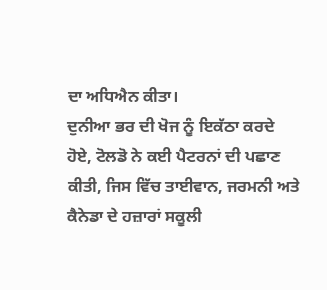ਦਾ ਅਧਿਐਨ ਕੀਤਾ।
ਦੁਨੀਆ ਭਰ ਦੀ ਖੋਜ ਨੂੰ ਇਕੱਠਾ ਕਰਦੇ ਹੋਏ, ਟੋਲਡੋ ਨੇ ਕਈ ਪੈਟਰਨਾਂ ਦੀ ਪਛਾਣ ਕੀਤੀ, ਜਿਸ ਵਿੱਚ ਤਾਈਵਾਨ, ਜਰਮਨੀ ਅਤੇ ਕੈਨੇਡਾ ਦੇ ਹਜ਼ਾਰਾਂ ਸਕੂਲੀ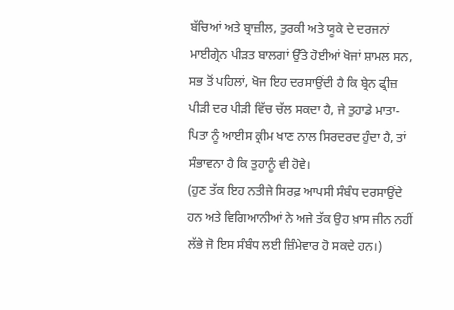ਬੱਚਿਆਂ ਅਤੇ ਬ੍ਰਾਜ਼ੀਲ, ਤੁਰਕੀ ਅਤੇ ਯੂਕੇ ਦੇ ਦਰਜਨਾਂ ਮਾਈਗ੍ਰੇਨ ਪੀੜਤ ਬਾਲਗਾਂ ਉੱਤੇ ਹੋਈਆਂ ਖੋਜਾਂ ਸ਼ਾਮਲ ਸਨ,
ਸਭ ਤੋਂ ਪਹਿਲਾਂ, ਖੋਜ ਇਹ ਦਰਸਾਉਂਦੀ ਹੈ ਕਿ ਬ੍ਰੇਨ ਫ੍ਰੀਜ਼ ਪੀੜੀ ਦਰ ਪੀੜੀ ਵਿੱਚ ਚੱਲ ਸਕਦਾ ਹੈ, ਜੇ ਤੁਹਾਡੇ ਮਾਤਾ-ਪਿਤਾ ਨੂੰ ਆਈਸ ਕ੍ਰੀਮ ਖਾਣ ਨਾਲ ਸਿਰਦਰਦ ਹੁੰਦਾ ਹੈ, ਤਾਂ ਸੰਭਾਵਨਾ ਹੈ ਕਿ ਤੁਹਾਨੂੰ ਵੀ ਹੋਵੇ।
(ਹੁਣ ਤੱਕ ਇਹ ਨਤੀਜੇ ਸਿਰਫ਼ ਆਪਸੀ ਸੰਬੰਧ ਦਰਸਾਉਂਦੇ ਹਨ ਅਤੇ ਵਿਗਿਆਨੀਆਂ ਨੇ ਅਜੇ ਤੱਕ ਉਹ ਖ਼ਾਸ ਜੀਨ ਨਹੀਂ ਲੱਭੇ ਜੋ ਇਸ ਸੰਬੰਧ ਲਈ ਜ਼ਿੰਮੇਵਾਰ ਹੋ ਸਕਦੇ ਹਨ।)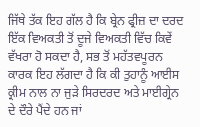ਜਿੱਥੇ ਤੱਕ ਇਹ ਗੱਲ ਹੈ ਕਿ ਬ੍ਰੇਨ ਫ੍ਰੀਜ਼ ਦਾ ਦਰਦ ਇੱਕ ਵਿਅਕਤੀ ਤੋਂ ਦੂਜੇ ਵਿਅਕਤੀ ਵਿੱਚ ਕਿਵੇਂ ਵੱਖਰਾ ਹੋ ਸਕਦਾ ਹੈ, ਸਭ ਤੋਂ ਮਹੱਤਵਪੂਰਨ ਕਾਰਕ ਇਹ ਲੱਗਦਾ ਹੈ ਕਿ ਕੀ ਤੁਹਾਨੂੰ ਆਈਸ ਕ੍ਰੀਮ ਨਾਲ ਨਾ ਜੁੜੇ ਸਿਰਦਰਦ ਅਤੇ ਮਾਈਗ੍ਰੇਨ ਦੇ ਦੌਰੇ ਪੈਂਦੇ ਹਨ ਜਾਂ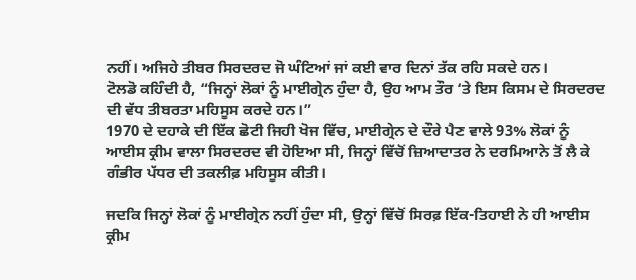ਨਹੀਂ। ਅਜਿਹੇ ਤੀਬਰ ਸਿਰਦਰਦ ਜੋ ਘੰਟਿਆਂ ਜਾਂ ਕਈ ਵਾਰ ਦਿਨਾਂ ਤੱਕ ਰਹਿ ਸਕਦੇ ਹਨ।
ਟੋਲਡੋ ਕਹਿੰਦੀ ਹੈ, “ਜਿਨ੍ਹਾਂ ਲੋਕਾਂ ਨੂੰ ਮਾਈਗ੍ਰੇਨ ਹੁੰਦਾ ਹੈ, ਉਹ ਆਮ ਤੌਰ ‘ਤੇ ਇਸ ਕਿਸਮ ਦੇ ਸਿਰਦਰਦ ਦੀ ਵੱਧ ਤੀਬਰਤਾ ਮਹਿਸੂਸ ਕਰਦੇ ਹਨ।”
1970 ਦੇ ਦਹਾਕੇ ਦੀ ਇੱਕ ਛੋਟੀ ਜਿਹੀ ਖੋਜ ਵਿੱਚ, ਮਾਈਗ੍ਰੇਨ ਦੇ ਦੌਰੇ ਪੈਣ ਵਾਲੇ 93% ਲੋਕਾਂ ਨੂੰ ਆਈਸ ਕ੍ਰੀਮ ਵਾਲਾ ਸਿਰਦਰਦ ਵੀ ਹੋਇਆ ਸੀ, ਜਿਨ੍ਹਾਂ ਵਿੱਚੋਂ ਜ਼ਿਆਦਾਤਰ ਨੇ ਦਰਮਿਆਨੇ ਤੋਂ ਲੈ ਕੇ ਗੰਭੀਰ ਪੱਧਰ ਦੀ ਤਕਲੀਫ਼ ਮਹਿਸੂਸ ਕੀਤੀ।

ਜਦਕਿ ਜਿਨ੍ਹਾਂ ਲੋਕਾਂ ਨੂੰ ਮਾਈਗ੍ਰੇਨ ਨਹੀਂ ਹੁੰਦਾ ਸੀ, ਉਨ੍ਹਾਂ ਵਿੱਚੋਂ ਸਿਰਫ਼ ਇੱਕ-ਤਿਹਾਈ ਨੇ ਹੀ ਆਈਸ ਕ੍ਰੀਮ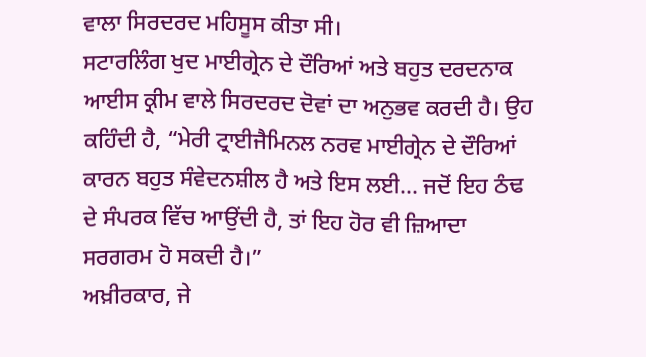ਵਾਲਾ ਸਿਰਦਰਦ ਮਹਿਸੂਸ ਕੀਤਾ ਸੀ।
ਸਟਾਰਲਿੰਗ ਖੁਦ ਮਾਈਗ੍ਰੇਨ ਦੇ ਦੌਰਿਆਂ ਅਤੇ ਬਹੁਤ ਦਰਦਨਾਕ ਆਈਸ ਕ੍ਰੀਮ ਵਾਲੇ ਸਿਰਦਰਦ ਦੋਵਾਂ ਦਾ ਅਨੁਭਵ ਕਰਦੀ ਹੈ। ਉਹ ਕਹਿੰਦੀ ਹੈ, “ਮੇਰੀ ਟ੍ਰਾਈਜੈਮਿਨਲ ਨਰਵ ਮਾਈਗ੍ਰੇਨ ਦੇ ਦੌਰਿਆਂ ਕਾਰਨ ਬਹੁਤ ਸੰਵੇਦਨਸ਼ੀਲ ਹੈ ਅਤੇ ਇਸ ਲਈ… ਜਦੋਂ ਇਹ ਠੰਢ ਦੇ ਸੰਪਰਕ ਵਿੱਚ ਆਉਂਦੀ ਹੈ, ਤਾਂ ਇਹ ਹੋਰ ਵੀ ਜ਼ਿਆਦਾ ਸਰਗਰਮ ਹੋ ਸਕਦੀ ਹੈ।”
ਅਖ਼ੀਰਕਾਰ, ਜੇ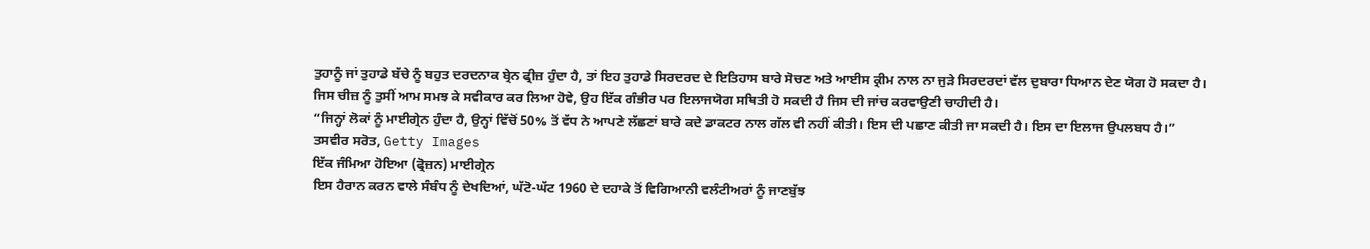ਤੁਹਾਨੂੰ ਜਾਂ ਤੁਹਾਡੇ ਬੱਚੇ ਨੂੰ ਬਹੁਤ ਦਰਦਨਾਕ ਬ੍ਰੇਨ ਫ੍ਰੀਜ਼ ਹੁੰਦਾ ਹੈ, ਤਾਂ ਇਹ ਤੁਹਾਡੇ ਸਿਰਦਰਦ ਦੇ ਇਤਿਹਾਸ ਬਾਰੇ ਸੋਚਣ ਅਤੇ ਆਈਸ ਕ੍ਰੀਮ ਨਾਲ ਨਾ ਜੁੜੇ ਸਿਰਦਰਦਾਂ ਵੱਲ ਦੁਬਾਰਾ ਧਿਆਨ ਦੇਣ ਯੋਗ ਹੋ ਸਕਦਾ ਹੈ।
ਜਿਸ ਚੀਜ਼ ਨੂੰ ਤੁਸੀਂ ਆਮ ਸਮਝ ਕੇ ਸਵੀਕਾਰ ਕਰ ਲਿਆ ਹੋਵੇ, ਉਹ ਇੱਕ ਗੰਭੀਰ ਪਰ ਇਲਾਜਯੋਗ ਸਥਿਤੀ ਹੋ ਸਕਦੀ ਹੈ ਜਿਸ ਦੀ ਜਾਂਚ ਕਰਵਾਉਣੀ ਚਾਹੀਦੀ ਹੈ।
“ਜਿਨ੍ਹਾਂ ਲੋਕਾਂ ਨੂੰ ਮਾਈਗ੍ਰੇਨ ਹੁੰਦਾ ਹੈ, ਉਨ੍ਹਾਂ ਵਿੱਚੋਂ 50% ਤੋਂ ਵੱਧ ਨੇ ਆਪਣੇ ਲੱਛਣਾਂ ਬਾਰੇ ਕਦੇ ਡਾਕਟਰ ਨਾਲ ਗੱਲ ਵੀ ਨਹੀਂ ਕੀਤੀ। ਇਸ ਦੀ ਪਛਾਣ ਕੀਤੀ ਜਾ ਸਕਦੀ ਹੈ। ਇਸ ਦਾ ਇਲਾਜ ਉਪਲਬਧ ਹੈ।”
ਤਸਵੀਰ ਸਰੋਤ, Getty Images
ਇੱਕ ਜੰਮਿਆ ਹੋਇਆ (ਫ੍ਰੋਜ਼ਨ) ਮਾਈਗ੍ਰੇਨ
ਇਸ ਹੈਰਾਨ ਕਰਨ ਵਾਲੇ ਸੰਬੰਧ ਨੂੰ ਦੇਖਦਿਆਂ, ਘੱਟੋ-ਘੱਟ 1960 ਦੇ ਦਹਾਕੇ ਤੋਂ ਵਿਗਿਆਨੀ ਵਲੰਟੀਅਰਾਂ ਨੂੰ ਜਾਣਬੁੱਝ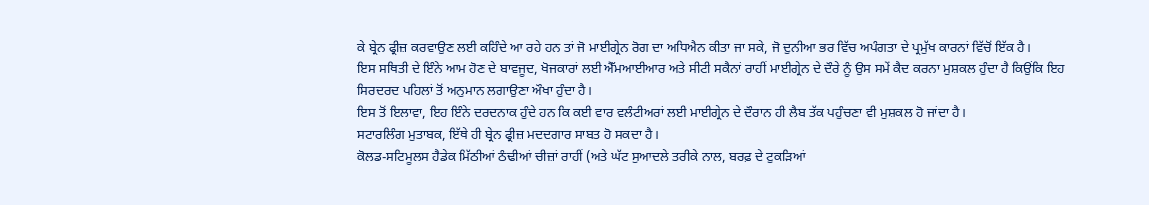ਕੇ ਬ੍ਰੇਨ ਫ੍ਰੀਜ਼ ਕਰਵਾਉਣ ਲਈ ਕਹਿੰਦੇ ਆ ਰਹੇ ਹਨ ਤਾਂ ਜੋ ਮਾਈਗ੍ਰੇਨ ਰੋਗ ਦਾ ਅਧਿਐਨ ਕੀਤਾ ਜਾ ਸਕੇ, ਜੋ ਦੁਨੀਆ ਭਰ ਵਿੱਚ ਅਪੰਗਤਾ ਦੇ ਪ੍ਰਮੁੱਖ ਕਾਰਨਾਂ ਵਿੱਚੋਂ ਇੱਕ ਹੈ।
ਇਸ ਸਥਿਤੀ ਦੇ ਇੰਨੇ ਆਮ ਹੋਣ ਦੇ ਬਾਵਜੂਦ, ਖੋਜਕਾਰਾਂ ਲਈ ਐੱਮਆਈਆਰ ਅਤੇ ਸੀਟੀ ਸਕੈਨਾਂ ਰਾਹੀਂ ਮਾਈਗ੍ਰੇਨ ਦੇ ਦੌਰੇ ਨੂੰ ਉਸ ਸਮੇਂ ਕੈਦ ਕਰਨਾ ਮੁਸ਼ਕਲ ਹੁੰਦਾ ਹੈ ਕਿਉਂਕਿ ਇਹ ਸਿਰਦਰਦ ਪਹਿਲਾਂ ਤੋਂ ਅਨੁਮਾਨ ਲਗਾਉਣਾ ਔਖਾ ਹੁੰਦਾ ਹੈ।
ਇਸ ਤੋਂ ਇਲਾਵਾ, ਇਹ ਇੰਨੇ ਦਰਦਨਾਕ ਹੁੰਦੇ ਹਨ ਕਿ ਕਈ ਵਾਰ ਵਲੰਟੀਅਰਾਂ ਲਈ ਮਾਈਗ੍ਰੇਨ ਦੇ ਦੌਰਾਨ ਹੀ ਲੈਬ ਤੱਕ ਪਹੁੰਚਣਾ ਵੀ ਮੁਸ਼ਕਲ ਹੋ ਜਾਂਦਾ ਹੈ।
ਸਟਾਰਲਿੰਗ ਮੁਤਾਬਕ, ਇੱਥੇ ਹੀ ਬ੍ਰੇਨ ਫ੍ਰੀਜ਼ ਮਦਦਗਾਰ ਸਾਬਤ ਹੋ ਸਕਦਾ ਹੈ।
ਕੋਲਡ-ਸਟਿਮੂਲਸ ਹੈਡੇਕ ਮਿੱਠੀਆਂ ਠੰਢੀਆਂ ਚੀਜ਼ਾਂ ਰਾਹੀਂ (ਅਤੇ ਘੱਟ ਸੁਆਦਲੇ ਤਰੀਕੇ ਨਾਲ, ਬਰਫ਼ ਦੇ ਟੁਕੜਿਆਂ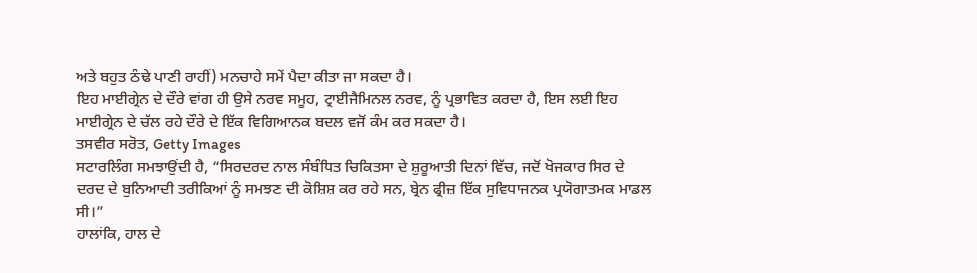ਅਤੇ ਬਹੁਤ ਠੰਢੇ ਪਾਣੀ ਰਾਹੀਂ) ਮਨਚਾਹੇ ਸਮੇਂ ਪੈਦਾ ਕੀਤਾ ਜਾ ਸਕਦਾ ਹੈ।
ਇਹ ਮਾਈਗ੍ਰੇਨ ਦੇ ਦੌਰੇ ਵਾਂਗ ਹੀ ਉਸੇ ਨਰਵ ਸਮੂਹ, ਟ੍ਰਾਈਜੈਮਿਨਲ ਨਰਵ, ਨੂੰ ਪ੍ਰਭਾਵਿਤ ਕਰਦਾ ਹੈ, ਇਸ ਲਈ ਇਹ ਮਾਈਗ੍ਰੇਨ ਦੇ ਚੱਲ ਰਹੇ ਦੌਰੇ ਦੇ ਇੱਕ ਵਿਗਿਆਨਕ ਬਦਲ ਵਜੋਂ ਕੰਮ ਕਰ ਸਕਦਾ ਹੈ।
ਤਸਵੀਰ ਸਰੋਤ, Getty Images
ਸਟਾਰਲਿੰਗ ਸਮਝਾਉਂਦੀ ਹੈ, “ਸਿਰਦਰਦ ਨਾਲ ਸੰਬੰਧਿਤ ਚਿਕਿਤਸਾ ਦੇ ਸ਼ੁਰੂਆਤੀ ਦਿਨਾਂ ਵਿੱਚ, ਜਦੋਂ ਖੋਜਕਾਰ ਸਿਰ ਦੇ ਦਰਦ ਦੇ ਬੁਨਿਆਦੀ ਤਰੀਕਿਆਂ ਨੂੰ ਸਮਝਣ ਦੀ ਕੋਸ਼ਿਸ਼ ਕਰ ਰਹੇ ਸਨ, ਬ੍ਰੇਨ ਫ੍ਰੀਜ਼ ਇੱਕ ਸੁਵਿਧਾਜਨਕ ਪ੍ਰਯੋਗਾਤਮਕ ਮਾਡਲ ਸੀ।”
ਹਾਲਾਂਕਿ, ਹਾਲ ਦੇ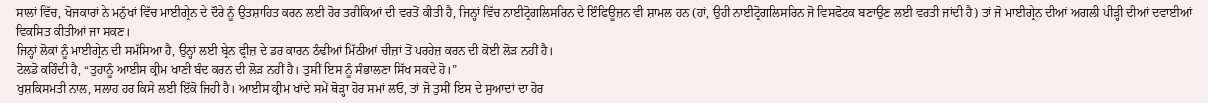ਸਾਲਾਂ ਵਿੱਚ, ਖੋਜਕਾਰਾਂ ਨੇ ਮਨੁੱਖਾਂ ਵਿੱਚ ਮਾਈਗ੍ਰੇਨ ਦੇ ਦੌਰੇ ਨੂੰ ਉਤਸ਼ਾਹਿਤ ਕਰਨ ਲਈ ਹੋਰ ਤਰੀਕਿਆਂ ਦੀ ਵਰਤੋਂ ਕੀਤੀ ਹੈ, ਜਿਨ੍ਹਾਂ ਵਿੱਚ ਨਾਈਟ੍ਰੋਗਲਿਸਰਿਨ ਦੇ ਇੰਫਿਊਜ਼ਨ ਵੀ ਸ਼ਾਮਲ ਹਨ (ਹਾਂ, ਉਹੀ ਨਾਈਟ੍ਰੋਗਲਿਸਰਿਨ ਜੋ ਵਿਸਫੋਟਕ ਬਣਾਉਣ ਲਈ ਵਰਤੀ ਜਾਂਦੀ ਹੈ) ਤਾਂ ਜੋ ਮਾਈਗ੍ਰੇਨ ਦੀਆਂ ਅਗਲੀ ਪੀੜ੍ਹੀ ਦੀਆਂ ਦਵਾਈਆਂ ਵਿਕਸਿਤ ਕੀਤੀਆਂ ਜਾ ਸਕਣ।
ਜਿਨ੍ਹਾਂ ਲੋਕਾਂ ਨੂੰ ਮਾਈਗ੍ਰੇਨ ਦੀ ਸਮੱਸਿਆ ਹੈ, ਉਨ੍ਹਾਂ ਲਈ ਬ੍ਰੇਨ ਫ੍ਰੀਜ਼ ਦੇ ਡਰ ਕਾਰਨ ਠੰਢੀਆਂ ਮਿੱਠੀਆਂ ਚੀਜ਼ਾਂ ਤੋਂ ਪਰਹੇਜ਼ ਕਰਨ ਦੀ ਕੋਈ ਲੋੜ ਨਹੀਂ ਹੈ।
ਟੋਲਡੋ ਕਹਿੰਦੀ ਹੈ, “ਤੁਹਾਨੂੰ ਆਈਸ ਕ੍ਰੀਮ ਖਾਣੀ ਬੰਦ ਕਰਨ ਦੀ ਲੋੜ ਨਹੀਂ ਹੈ। ਤੁਸੀਂ ਇਸ ਨੂੰ ਸੰਭਾਲਣਾ ਸਿੱਖ ਸਕਦੇ ਹੋ।”
ਖੁਸ਼ਕਿਸਮਤੀ ਨਾਲ, ਸਲਾਹ ਹਰ ਕਿਸੇ ਲਈ ਇੱਕੋ ਜਿਹੀ ਹੈ। ਆਈਸ ਕ੍ਰੀਮ ਖਾਂਦੇ ਸਮੇਂ ਥੋੜ੍ਹਾ ਹੋਰ ਸਮਾਂ ਲਓ, ਤਾਂ ਜੋ ਤੁਸੀਂ ਇਸ ਦੇ ਸੁਆਦਾਂ ਦਾ ਹੋਰ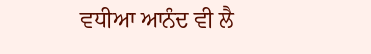ਵਧੀਆ ਆਨੰਦ ਵੀ ਲੈ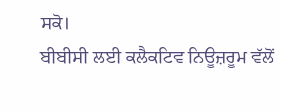ਸਕੋ।
ਬੀਬੀਸੀ ਲਈ ਕਲੈਕਟਿਵ ਨਿਊਜ਼ਰੂਮ ਵੱਲੋਂ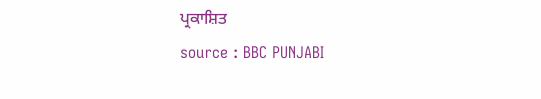ਪ੍ਰਕਾਸ਼ਿਤ
source : BBC PUNJABI